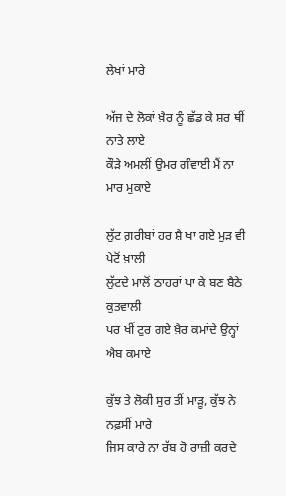ਲੇਖਾਂ ਮਾਰੇ

ਅੱਜ ਦੇ ਲੋਕਾਂ ਖ਼ੈਰ ਨੂੰ ਛੱਡ ਕੇ ਸ਼ਰ ਥੀਂ ਨਾਤੇ ਲਾਏ
ਕੌੜੇ ਅਮਲੀਂ ਉਮਰ ਗੰਵਾਈ ਮੈਂ ਨਾ ਮਾਰ ਮੁਕਾਏ

ਲੁੱਟ ਗ਼ਰੀਬਾਂ ਹਰ ਸ਼ੈ ਖਾ ਗਏ ਮੁੜ ਵੀ ਪੇਟੋਂ ਖ਼ਾਲੀ
ਲੁੱਟਦੇ ਮਾਲੋਂ ਠਾਹਰਾਂ ਪਾ ਕੇ ਬਣ ਬੈਠੇ ਕੁਤਵਾਲੀ
ਪਰ ਖੀਂ ਟੁਰ ਗਏ ਖ਼ੈਰ ਕਮਾਂਦੇ ਉਨ੍ਹਾਂ ਐਬ ਕਮਾਏ

ਕੁੱਝ ਤੇ ਲੋਕੀ ਸੁਰ ਤੀਂ ਮਾੜੂ, ਕੁੱਝ ਨੇ ਨਫ਼ਸੀਂ ਮਾਰੇ
ਜਿਸ ਕਾਰੇ ਨਾ ਰੱਬ ਹੋ ਰਾਜ਼ੀ ਕਰਦੇ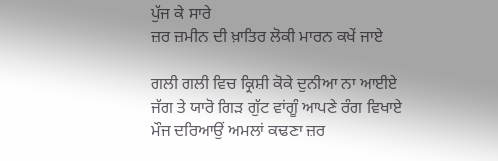ਪੁੱਜ ਕੇ ਸਾਰੇ
ਜ਼ਰ ਜ਼ਮੀਨ ਦੀ ਖ਼ਾਤਿਰ ਲੋਕੀ ਮਾਰਨ ਕਖੇਂ ਜਾਏ

ਗਲੀ ਗਲੀ ਵਿਚ ਕ੍ਰਿਸ਼ੀ ਕੋਕੇ ਦੁਨੀਆ ਨਾ ਆਈਏ
ਜੱਗ ਤੇ ਯਾਰੋ ਗਿੜ ਗੁੱਟ ਵਾਂਗੂੰ ਆਪਣੇ ਰੰਗ ਵਿਖਾਏ
ਮੌਜ ਦਰਿਆਉਂ ਅਮਲਾਂ ਕਢਣਾ ਜ਼ਰ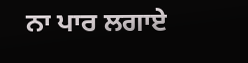ਨਾ ਪਾਰ ਲਗਾਏ